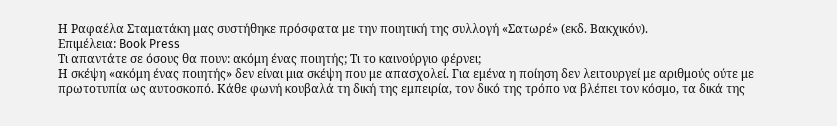Η Ραφαέλα Σταματάκη μας συστήθηκε πρόσφατα με την ποιητική της συλλογή «Σατωρέ» (εκδ. Βακχικόν).
Επιμέλεια: Book Press
Τι απαντάτε σε όσους θα πουν: ακόμη ένας ποιητής; Τι το καινούργιο φέρνει;
Η σκέψη «ακόμη ένας ποιητής» δεν είναι μια σκέψη που με απασχολεί. Για εμένα η ποίηση δεν λειτουργεί με αριθμούς ούτε με πρωτοτυπία ως αυτοσκοπό. Κάθε φωνή κουβαλά τη δική της εμπειρία, τον δικό της τρόπο να βλέπει τον κόσμο, τα δικά της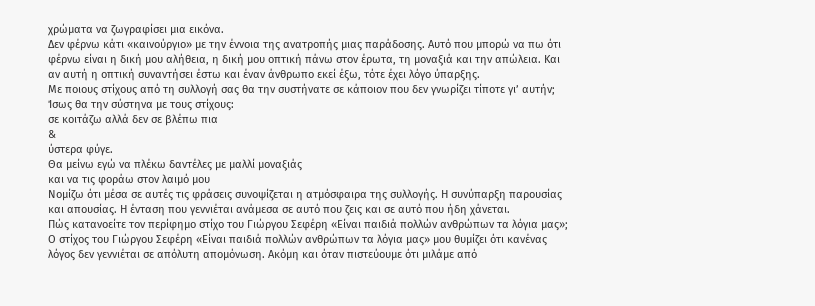χρώματα να ζωγραφίσει μια εικόνα.
Δεν φέρνω κάτι «καινούργιο» με την έννοια της ανατροπής μιας παράδοσης. Αυτό που μπορώ να πω ότι φέρνω είναι η δική μου αλήθεια, η δική μου οπτική πάνω στον έρωτα, τη μοναξιά και την απώλεια. Και αν αυτή η οπτική συναντήσει έστω και έναν άνθρωπο εκεί έξω, τότε έχει λόγο ύπαρξης.
Με ποιους στίχους από τη συλλογή σας θα την συστήνατε σε κάποιον που δεν γνωρίζει τίποτε γι’ αυτήν;
Ίσως θα την σύστηνα με τους στίχους:
σε κοιτάζω αλλά δεν σε βλέπω πια
&
ύστερα φύγε.
Θα μείνω εγώ να πλέκω δαντέλες με μαλλί μοναξιάς
και να τις φοράω στον λαιμό μου
Νομίζω ότι μέσα σε αυτές τις φράσεις συνοψίζεται η ατμόσφαιρα της συλλογής. Η συνύπαρξη παρουσίας και απουσίας. Η ένταση που γεννιέται ανάμεσα σε αυτό που ζεις και σε αυτό που ήδη χάνεται.
Πώς κατανοείτε τον περίφημο στίχο του Γιώργου Σεφέρη «Είναι παιδιά πολλών ανθρώπων τα λόγια μας»;
Ο στίχος του Γιώργου Σεφέρη «Είναι παιδιά πολλών ανθρώπων τα λόγια μας» μου θυμίζει ότι κανένας λόγος δεν γεννιέται σε απόλυτη απομόνωση. Ακόμη και όταν πιστεύουμε ότι μιλάμε από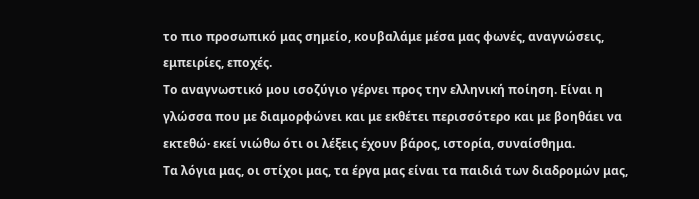το πιο προσωπικό μας σημείο, κουβαλάμε μέσα μας φωνές, αναγνώσεις, εμπειρίες, εποχές.
Το αναγνωστικό μου ισοζύγιο γέρνει προς την ελληνική ποίηση. Είναι η γλώσσα που με διαμορφώνει και με εκθέτει περισσότερο και με βοηθάει να εκτεθώ· εκεί νιώθω ότι οι λέξεις έχουν βάρος, ιστορία, συναίσθημα.
Τα λόγια μας, οι στίχοι μας, τα έργα μας είναι τα παιδιά των διαδρομών μας,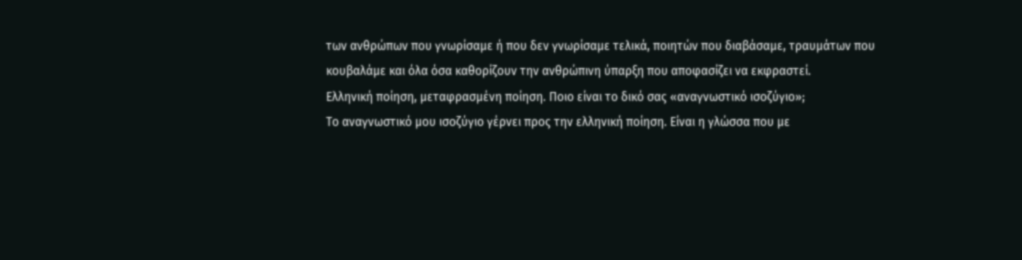των ανθρώπων που γνωρίσαμε ή που δεν γνωρίσαμε τελικά, ποιητών που διαβάσαμε, τραυμάτων που κουβαλάμε και όλα όσα καθορίζουν την ανθρώπινη ύπαρξη που αποφασίζει να εκφραστεί.
Ελληνική ποίηση, μεταφρασμένη ποίηση. Ποιο είναι το δικό σας «αναγνωστικό ισοζύγιο»;
Το αναγνωστικό μου ισοζύγιο γέρνει προς την ελληνική ποίηση. Είναι η γλώσσα που με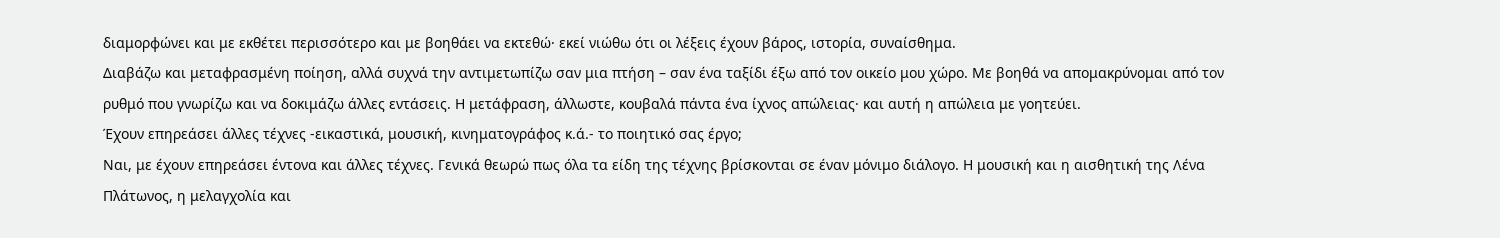διαμορφώνει και με εκθέτει περισσότερο και με βοηθάει να εκτεθώ· εκεί νιώθω ότι οι λέξεις έχουν βάρος, ιστορία, συναίσθημα.
Διαβάζω και μεταφρασμένη ποίηση, αλλά συχνά την αντιμετωπίζω σαν μια πτήση – σαν ένα ταξίδι έξω από τον οικείο μου χώρο. Με βοηθά να απομακρύνομαι από τον ρυθμό που γνωρίζω και να δοκιμάζω άλλες εντάσεις. Η μετάφραση, άλλωστε, κουβαλά πάντα ένα ίχνος απώλειας· και αυτή η απώλεια με γοητεύει.
Έχουν επηρεάσει άλλες τέχνες -εικαστικά, μουσική, κινηματογράφος κ.ά.- το ποιητικό σας έργο;
Ναι, με έχουν επηρεάσει έντονα και άλλες τέχνες. Γενικά θεωρώ πως όλα τα είδη της τέχνης βρίσκονται σε έναν μόνιμο διάλογο. Η μουσική και η αισθητική της Λένα Πλάτωνος, η μελαγχολία και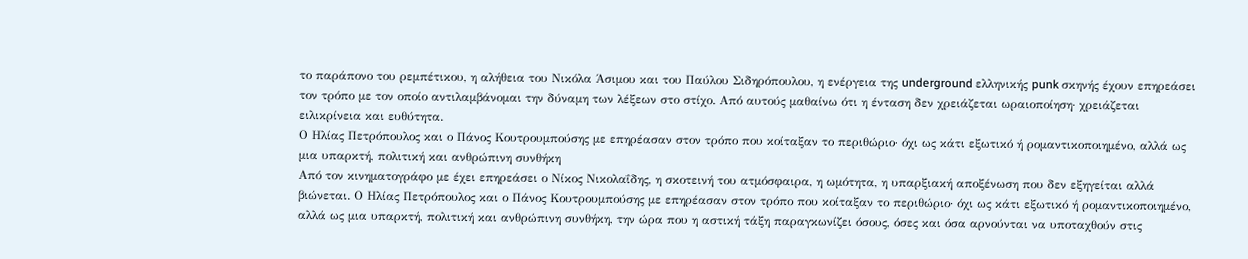το παράπονο του ρεμπέτικου, η αλήθεια του Νικόλα Άσιμου και του Παύλου Σιδηρόπουλου, η ενέργεια της underground ελληνικής punk σκηνής έχουν επηρεάσει τον τρόπο με τον οποίο αντιλαμβάνομαι την δύναμη των λέξεων στο στίχο. Από αυτούς μαθαίνω ότι η ένταση δεν χρειάζεται ωραιοποίηση· χρειάζεται ειλικρίνεια και ευθύτητα.
Ο Ηλίας Πετρόπουλος και ο Πάνος Κουτρουμπούσης με επηρέασαν στον τρόπο που κοίταξαν το περιθώριο· όχι ως κάτι εξωτικό ή ρομαντικοποιημένο, αλλά ως μια υπαρκτή, πολιτική και ανθρώπινη συνθήκη
Από τον κινηματογράφο με έχει επηρεάσει ο Νίκος Νικολαΐδης, η σκοτεινή του ατμόσφαιρα, η ωμότητα, η υπαρξιακή αποξένωση που δεν εξηγείται αλλά βιώνεται. Ο Ηλίας Πετρόπουλος και ο Πάνος Κουτρουμπούσης με επηρέασαν στον τρόπο που κοίταξαν το περιθώριο· όχι ως κάτι εξωτικό ή ρομαντικοποιημένο, αλλά ως μια υπαρκτή, πολιτική και ανθρώπινη συνθήκη, την ώρα που η αστική τάξη παραγκωνίζει όσους, όσες και όσα αρνούνται να υποταχθούν στις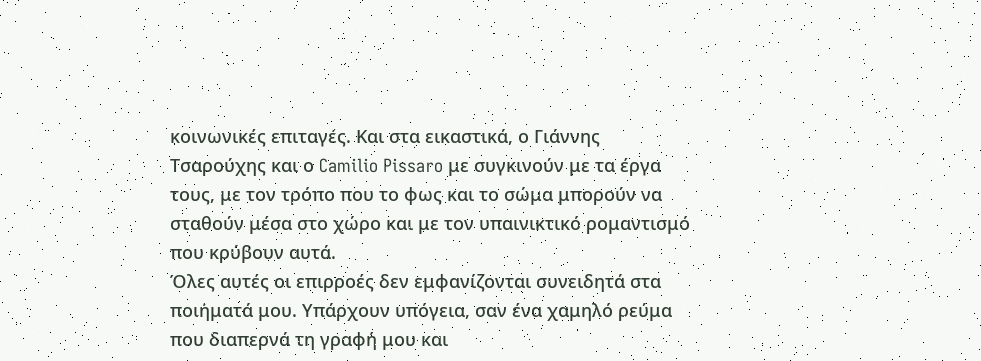κοινωνικές επιταγές. Και στα εικαστικά, ο Γιάννης Τσαρούχης και ο Camilio Pissaro με συγκινούν με τα έργα τους, με τον τρόπο που το φως και το σώμα μπορούν να σταθούν μέσα στο χώρο και με τον υπαινικτικό ρομαντισμό που κρύβουν αυτά.
Όλες αυτές οι επιρροές δεν εμφανίζονται συνειδητά στα ποιήματά μου. Υπάρχουν υπόγεια, σαν ένα χαμηλό ρεύμα που διαπερνά τη γραφή μου και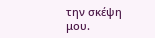την σκέψη μου.